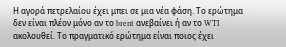Η αγορά πετρελαίου έχει μπει σε μια νέα φάση. Το ερώτημα δεν είναι πλέον μόνο αν το brent ανεβαίνει ή αν το WTI ακολουθεί. Το πραγματικό ερώτημα είναι ποιος έχει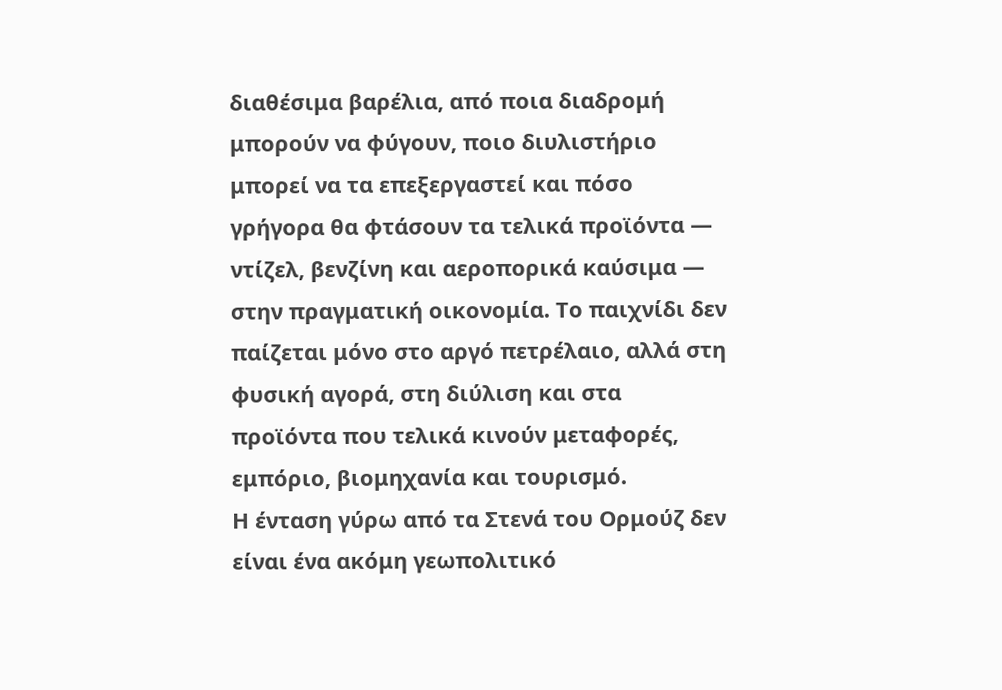διαθέσιμα βαρέλια, από ποια διαδρομή μπορούν να φύγουν, ποιο διυλιστήριο μπορεί να τα επεξεργαστεί και πόσο γρήγορα θα φτάσουν τα τελικά προϊόντα — ντίζελ, βενζίνη και αεροπορικά καύσιμα — στην πραγματική οικονομία. Το παιχνίδι δεν παίζεται μόνο στο αργό πετρέλαιο, αλλά στη φυσική αγορά, στη διύλιση και στα προϊόντα που τελικά κινούν μεταφορές, εμπόριο, βιομηχανία και τουρισμό.
Η ένταση γύρω από τα Στενά του Ορμούζ δεν είναι ένα ακόμη γεωπολιτικό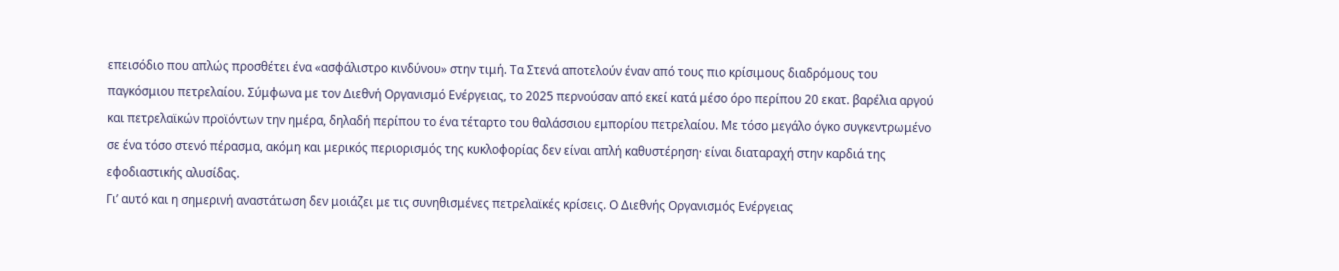επεισόδιο που απλώς προσθέτει ένα «ασφάλιστρο κινδύνου» στην τιμή. Τα Στενά αποτελούν έναν από τους πιο κρίσιμους διαδρόμους του παγκόσμιου πετρελαίου. Σύμφωνα με τον Διεθνή Οργανισμό Ενέργειας, το 2025 περνούσαν από εκεί κατά μέσο όρο περίπου 20 εκατ. βαρέλια αργού και πετρελαϊκών προϊόντων την ημέρα, δηλαδή περίπου το ένα τέταρτο του θαλάσσιου εμπορίου πετρελαίου. Με τόσο μεγάλο όγκο συγκεντρωμένο σε ένα τόσο στενό πέρασμα, ακόμη και μερικός περιορισμός της κυκλοφορίας δεν είναι απλή καθυστέρηση· είναι διαταραχή στην καρδιά της εφοδιαστικής αλυσίδας.
Γι’ αυτό και η σημερινή αναστάτωση δεν μοιάζει με τις συνηθισμένες πετρελαϊκές κρίσεις. Ο Διεθνής Οργανισμός Ενέργειας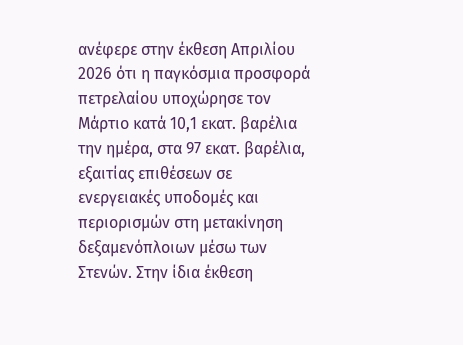ανέφερε στην έκθεση Απριλίου 2026 ότι η παγκόσμια προσφορά πετρελαίου υποχώρησε τον Μάρτιο κατά 10,1 εκατ. βαρέλια την ημέρα, στα 97 εκατ. βαρέλια, εξαιτίας επιθέσεων σε ενεργειακές υποδομές και περιορισμών στη μετακίνηση δεξαμενόπλοιων μέσω των Στενών. Στην ίδια έκθεση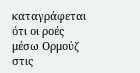καταγράφεται ότι οι ροές μέσω Ορμούζ στις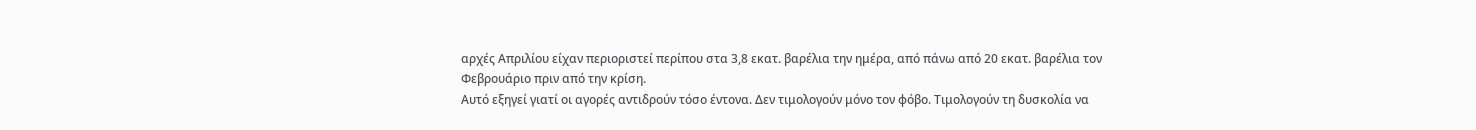αρχές Απριλίου είχαν περιοριστεί περίπου στα 3,8 εκατ. βαρέλια την ημέρα, από πάνω από 20 εκατ. βαρέλια τον Φεβρουάριο πριν από την κρίση.
Αυτό εξηγεί γιατί οι αγορές αντιδρούν τόσο έντονα. Δεν τιμολογούν μόνο τον φόβο. Τιμολογούν τη δυσκολία να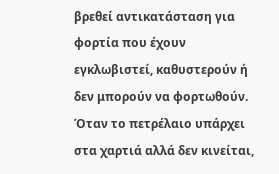βρεθεί αντικατάσταση για φορτία που έχουν εγκλωβιστεί, καθυστερούν ή δεν μπορούν να φορτωθούν. Όταν το πετρέλαιο υπάρχει στα χαρτιά αλλά δεν κινείται,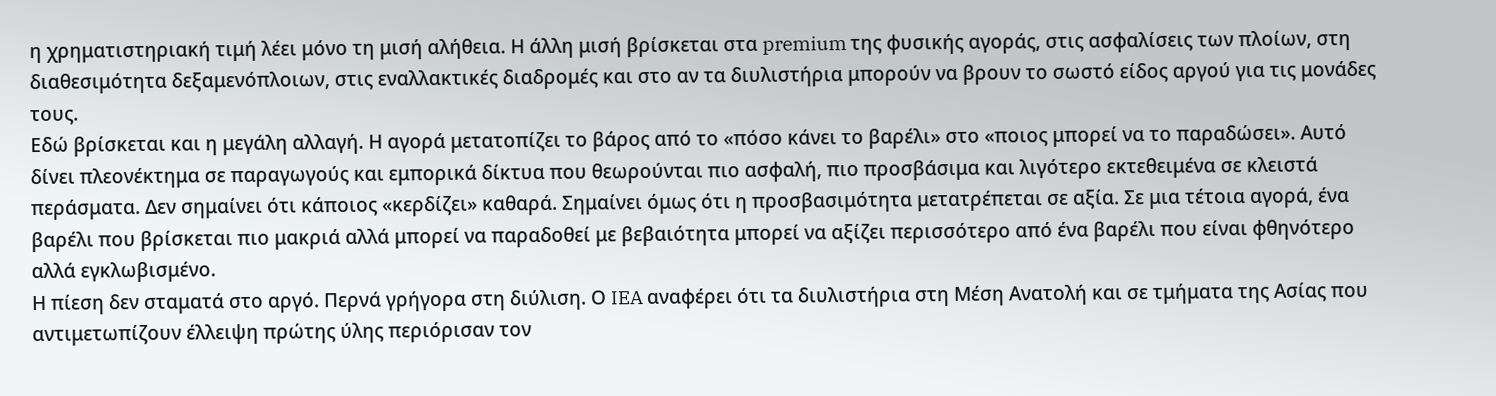η χρηματιστηριακή τιμή λέει μόνο τη μισή αλήθεια. Η άλλη μισή βρίσκεται στα premium της φυσικής αγοράς, στις ασφαλίσεις των πλοίων, στη διαθεσιμότητα δεξαμενόπλοιων, στις εναλλακτικές διαδρομές και στο αν τα διυλιστήρια μπορούν να βρουν το σωστό είδος αργού για τις μονάδες τους.
Εδώ βρίσκεται και η μεγάλη αλλαγή. Η αγορά μετατοπίζει το βάρος από το «πόσο κάνει το βαρέλι» στο «ποιος μπορεί να το παραδώσει». Αυτό δίνει πλεονέκτημα σε παραγωγούς και εμπορικά δίκτυα που θεωρούνται πιο ασφαλή, πιο προσβάσιμα και λιγότερο εκτεθειμένα σε κλειστά περάσματα. Δεν σημαίνει ότι κάποιος «κερδίζει» καθαρά. Σημαίνει όμως ότι η προσβασιμότητα μετατρέπεται σε αξία. Σε μια τέτοια αγορά, ένα βαρέλι που βρίσκεται πιο μακριά αλλά μπορεί να παραδοθεί με βεβαιότητα μπορεί να αξίζει περισσότερο από ένα βαρέλι που είναι φθηνότερο αλλά εγκλωβισμένο.
Η πίεση δεν σταματά στο αργό. Περνά γρήγορα στη διύλιση. Ο IEA αναφέρει ότι τα διυλιστήρια στη Μέση Ανατολή και σε τμήματα της Ασίας που αντιμετωπίζουν έλλειψη πρώτης ύλης περιόρισαν τον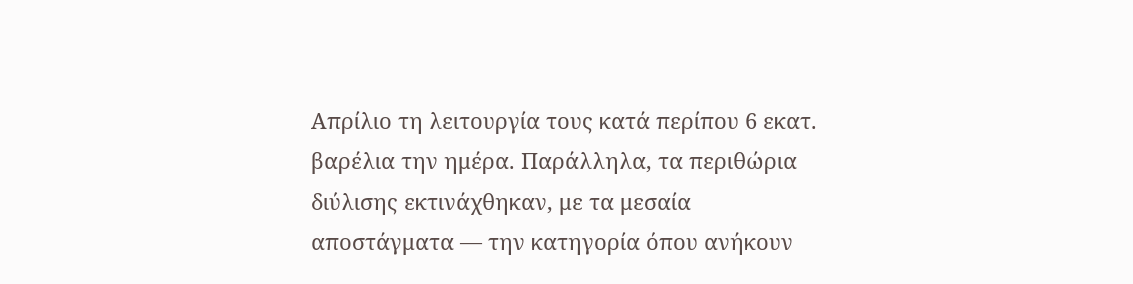Απρίλιο τη λειτουργία τους κατά περίπου 6 εκατ. βαρέλια την ημέρα. Παράλληλα, τα περιθώρια διύλισης εκτινάχθηκαν, με τα μεσαία αποστάγματα — την κατηγορία όπου ανήκουν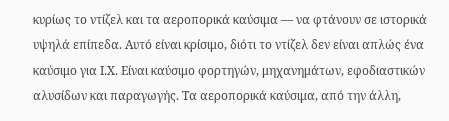κυρίως το ντίζελ και τα αεροπορικά καύσιμα — να φτάνουν σε ιστορικά υψηλά επίπεδα. Αυτό είναι κρίσιμο, διότι το ντίζελ δεν είναι απλώς ένα καύσιμο για Ι.Χ. Είναι καύσιμο φορτηγών, μηχανημάτων, εφοδιαστικών αλυσίδων και παραγωγής. Τα αεροπορικά καύσιμα, από την άλλη,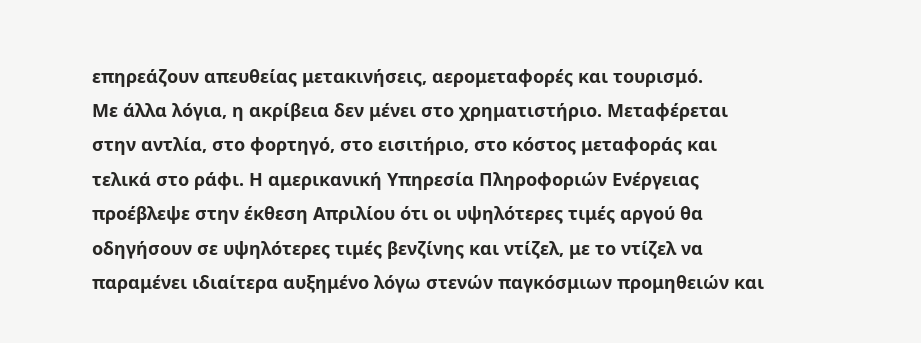επηρεάζουν απευθείας μετακινήσεις, αερομεταφορές και τουρισμό.
Με άλλα λόγια, η ακρίβεια δεν μένει στο χρηματιστήριο. Μεταφέρεται στην αντλία, στο φορτηγό, στο εισιτήριο, στο κόστος μεταφοράς και τελικά στο ράφι. Η αμερικανική Υπηρεσία Πληροφοριών Ενέργειας προέβλεψε στην έκθεση Απριλίου ότι οι υψηλότερες τιμές αργού θα οδηγήσουν σε υψηλότερες τιμές βενζίνης και ντίζελ, με το ντίζελ να παραμένει ιδιαίτερα αυξημένο λόγω στενών παγκόσμιων προμηθειών και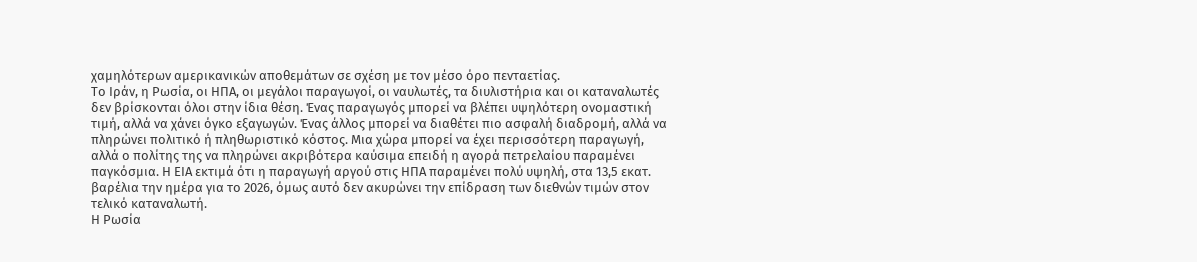χαμηλότερων αμερικανικών αποθεμάτων σε σχέση με τον μέσο όρο πενταετίας.
Το Ιράν, η Ρωσία, οι ΗΠΑ, οι μεγάλοι παραγωγοί, οι ναυλωτές, τα διυλιστήρια και οι καταναλωτές δεν βρίσκονται όλοι στην ίδια θέση. Ένας παραγωγός μπορεί να βλέπει υψηλότερη ονομαστική τιμή, αλλά να χάνει όγκο εξαγωγών. Ένας άλλος μπορεί να διαθέτει πιο ασφαλή διαδρομή, αλλά να πληρώνει πολιτικό ή πληθωριστικό κόστος. Μια χώρα μπορεί να έχει περισσότερη παραγωγή, αλλά ο πολίτης της να πληρώνει ακριβότερα καύσιμα επειδή η αγορά πετρελαίου παραμένει παγκόσμια. Η ΕΙΑ εκτιμά ότι η παραγωγή αργού στις ΗΠΑ παραμένει πολύ υψηλή, στα 13,5 εκατ. βαρέλια την ημέρα για το 2026, όμως αυτό δεν ακυρώνει την επίδραση των διεθνών τιμών στον τελικό καταναλωτή.
Η Ρωσία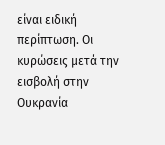είναι ειδική περίπτωση. Οι κυρώσεις μετά την εισβολή στην Ουκρανία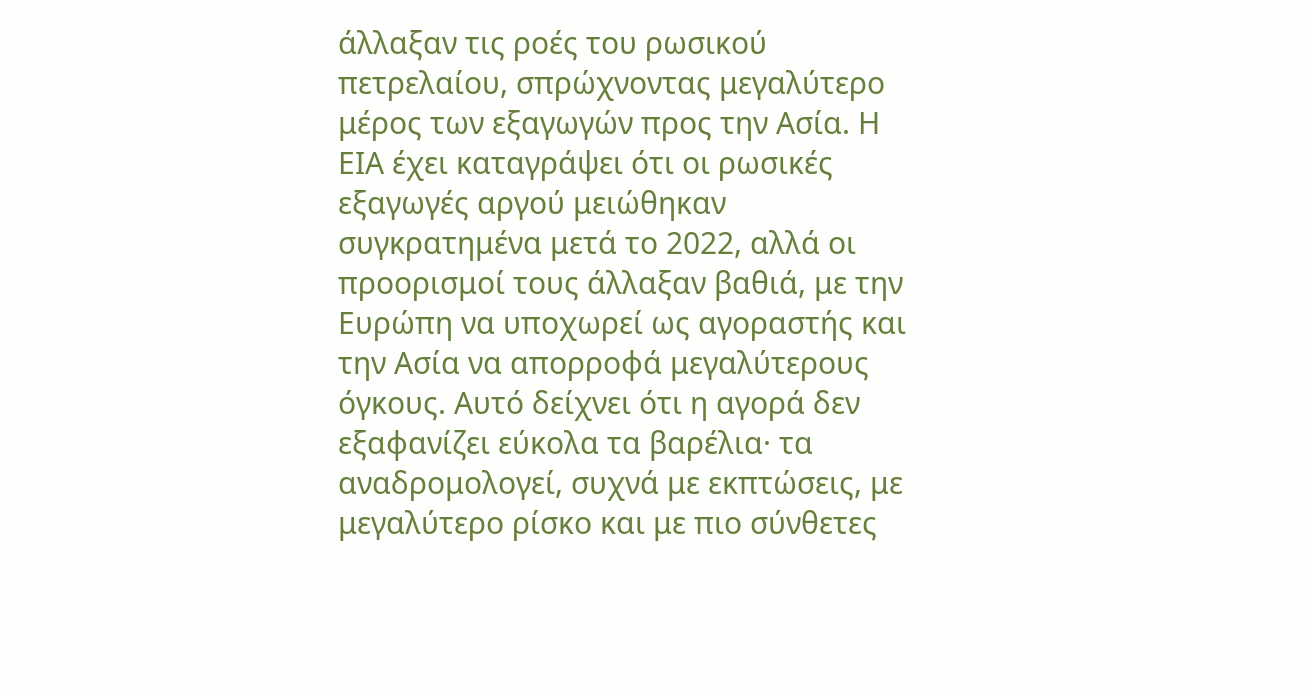άλλαξαν τις ροές του ρωσικού πετρελαίου, σπρώχνοντας μεγαλύτερο μέρος των εξαγωγών προς την Ασία. Η ΕΙΑ έχει καταγράψει ότι οι ρωσικές εξαγωγές αργού μειώθηκαν συγκρατημένα μετά το 2022, αλλά οι προορισμοί τους άλλαξαν βαθιά, με την Ευρώπη να υποχωρεί ως αγοραστής και την Ασία να απορροφά μεγαλύτερους όγκους. Αυτό δείχνει ότι η αγορά δεν εξαφανίζει εύκολα τα βαρέλια· τα αναδρομολογεί, συχνά με εκπτώσεις, με μεγαλύτερο ρίσκο και με πιο σύνθετες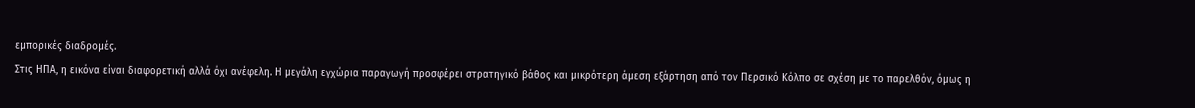εμπορικές διαδρομές.
Στις ΗΠΑ, η εικόνα είναι διαφορετική αλλά όχι ανέφελη. Η μεγάλη εγχώρια παραγωγή προσφέρει στρατηγικό βάθος και μικρότερη άμεση εξάρτηση από τον Περσικό Κόλπο σε σχέση με το παρελθόν, όμως η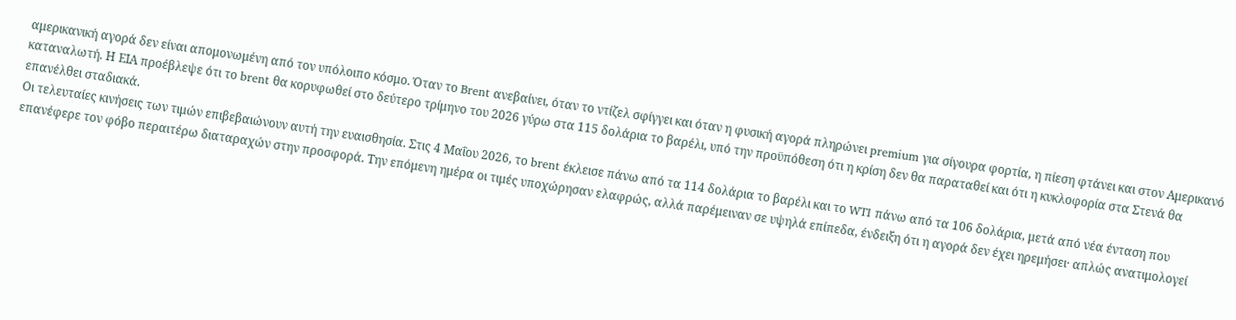αμερικανική αγορά δεν είναι απομονωμένη από τον υπόλοιπο κόσμο. Όταν το Brent ανεβαίνει, όταν το ντίζελ σφίγγει και όταν η φυσική αγορά πληρώνει premium για σίγουρα φορτία, η πίεση φτάνει και στον Αμερικανό καταναλωτή. Η ΕΙΑ προέβλεψε ότι το brent θα κορυφωθεί στο δεύτερο τρίμηνο του 2026 γύρω στα 115 δολάρια το βαρέλι, υπό την προϋπόθεση ότι η κρίση δεν θα παραταθεί και ότι η κυκλοφορία στα Στενά θα επανέλθει σταδιακά.
Οι τελευταίες κινήσεις των τιμών επιβεβαιώνουν αυτή την ευαισθησία. Στις 4 Μαΐου 2026, το brent έκλεισε πάνω από τα 114 δολάρια το βαρέλι και το WTI πάνω από τα 106 δολάρια, μετά από νέα ένταση που επανέφερε τον φόβο περαιτέρω διαταραχών στην προσφορά. Την επόμενη ημέρα οι τιμές υποχώρησαν ελαφρώς, αλλά παρέμειναν σε υψηλά επίπεδα, ένδειξη ότι η αγορά δεν έχει ηρεμήσει· απλώς ανατιμολογεί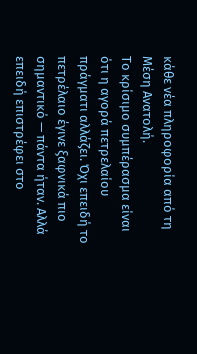κάθε νέα πληροφορία από τη Μέση Ανατολή.
Το κρίσιμο συμπέρασμα είναι ότι η αγορά πετρελαίου πράγματι αλλάζει. Όχι επειδή το πετρέλαιο έγινε ξαφνικά πιο σημαντικό — πάντα ήταν. Αλλά επειδή επιστρέφει στο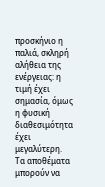προσκήνιο η παλιά, σκληρή αλήθεια της ενέργειας: η τιμή έχει σημασία, όμως η φυσική διαθεσιμότητα έχει μεγαλύτερη. Τα αποθέματα μπορούν να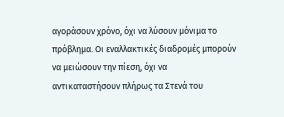αγοράσουν χρόνο, όχι να λύσουν μόνιμα το πρόβλημα. Οι εναλλακτικές διαδρομές μπορούν να μειώσουν την πίεση, όχι να αντικαταστήσουν πλήρως τα Στενά του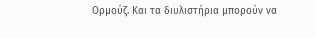Ορμούζ. Και τα διυλιστήρια μπορούν να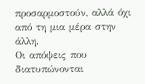προσαρμοστούν, αλλά όχι από τη μια μέρα στην άλλη.
Οι απόψεις που διατυπώνονται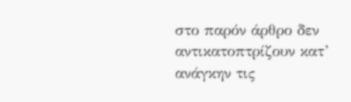στο παρόν άρθρο δεν αντικατοπτρίζουν κατ’ ανάγκην τις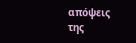απόψεις της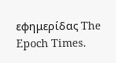εφημερίδας The Epoch Times.